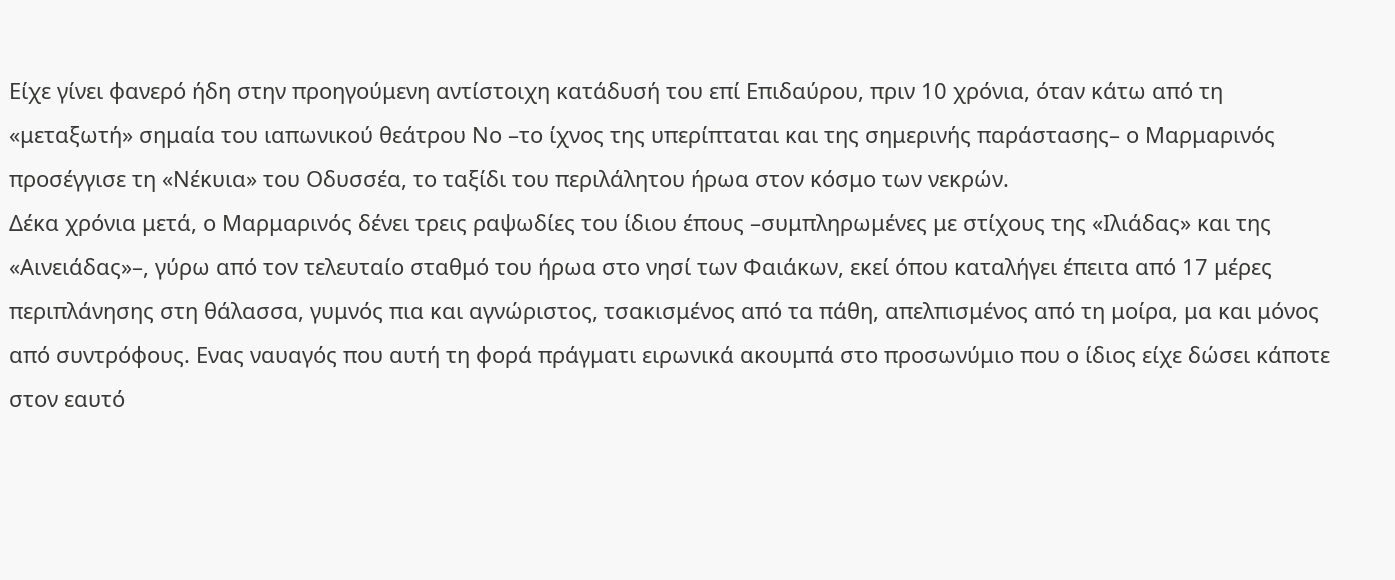Είχε γίνει φανερό ήδη στην προηγούμενη αντίστοιχη κατάδυσή του επί Επιδαύρου, πριν 10 χρόνια, όταν κάτω από τη «μεταξωτή» σημαία του ιαπωνικού θεάτρου Νο –το ίχνος της υπερίπταται και της σημερινής παράστασης– ο Μαρμαρινός προσέγγισε τη «Νέκυια» του Οδυσσέα, το ταξίδι του περιλάλητου ήρωα στον κόσμο των νεκρών.
Δέκα χρόνια μετά, ο Μαρμαρινός δένει τρεις ραψωδίες του ίδιου έπους –συμπληρωμένες με στίχους της «Ιλιάδας» και της «Αινειάδας»–, γύρω από τον τελευταίο σταθμό του ήρωα στο νησί των Φαιάκων, εκεί όπου καταλήγει έπειτα από 17 μέρες περιπλάνησης στη θάλασσα, γυμνός πια και αγνώριστος, τσακισμένος από τα πάθη, απελπισμένος από τη μοίρα, μα και μόνος από συντρόφους. Ενας ναυαγός που αυτή τη φορά πράγματι ειρωνικά ακουμπά στο προσωνύμιο που ο ίδιος είχε δώσει κάποτε στον εαυτό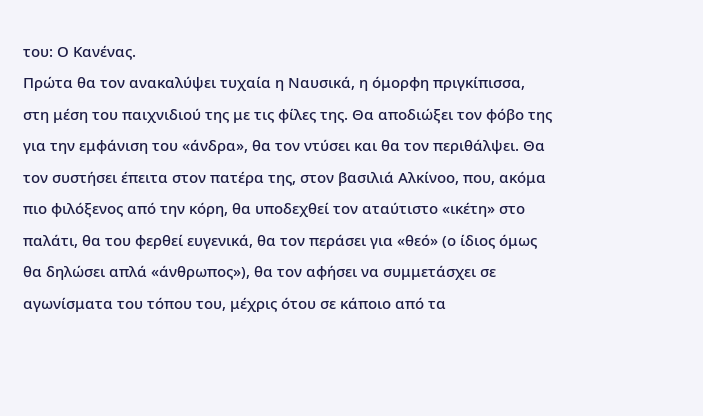του: Ο Κανένας.
Πρώτα θα τον ανακαλύψει τυχαία η Ναυσικά, η όμορφη πριγκίπισσα, στη μέση του παιχνιδιού της με τις φίλες της. Θα αποδιώξει τον φόβο της για την εμφάνιση του «άνδρα», θα τον ντύσει και θα τον περιθάλψει. Θα τον συστήσει έπειτα στον πατέρα της, στον βασιλιά Αλκίνοο, που, ακόμα πιο φιλόξενος από την κόρη, θα υποδεχθεί τον αταύτιστο «ικέτη» στο παλάτι, θα του φερθεί ευγενικά, θα τον περάσει για «θεό» (ο ίδιος όμως θα δηλώσει απλά «άνθρωπος»), θα τον αφήσει να συμμετάσχει σε αγωνίσματα του τόπου του, μέχρις ότου σε κάποιο από τα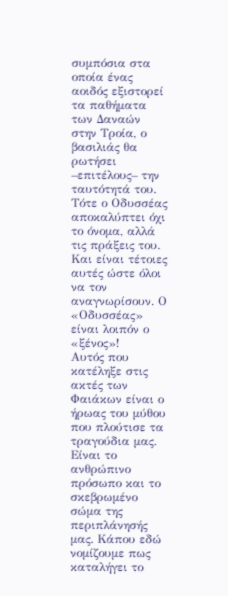συμπόσια στα οποία ένας αοιδός εξιστορεί τα παθήματα των Δαναών στην Τροία, ο βασιλιάς θα ρωτήσει –επιτέλους– την ταυτότητά του. Τότε ο Οδυσσέας αποκαλύπτει όχι το όνομα, αλλά τις πράξεις του. Και είναι τέτοιες αυτές ώστε όλοι να τον αναγνωρίσουν. Ο «Οδυσσέας» είναι λοιπόν ο «ξένος»!
Αυτός που κατέληξε στις ακτές των Φαιάκων είναι ο ήρωας του μύθου που πλούτισε τα τραγούδια μας. Είναι το ανθρώπινο πρόσωπο και το σκεβρωμένο σώμα της περιπλάνησής μας. Κάπου εδώ νομίζουμε πως καταλήγει το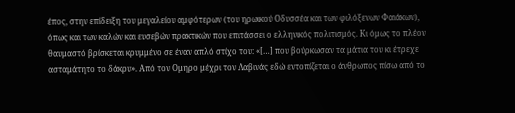έπος, στην επίδειξη του μεγαλείου αμφότερων (του ηρωικού Οδυσσέα και των φιλόξενων Φαιάκων), όπως και των καλών και ευσεβών πρακτικών που επιτάσσει ο ελληνικός πολιτισμός. Κι όμως το πλέον θαυμαστό βρίσκεται κρυμμένο σε έναν απλό στίχο του: «[…] που βούρκωσαν τα μάτια του κι έτρεχε ασταμάτητο το δάκρυ». Από τον Ομηρο μέχρι τον Λαβινάς εδώ εντοπίζεται ο άνθρωπος πίσω από το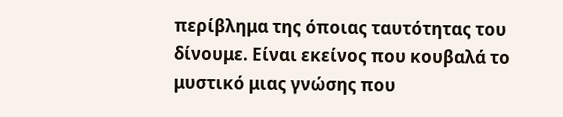περίβλημα της όποιας ταυτότητας του δίνουμε. Είναι εκείνος που κουβαλά το μυστικό μιας γνώσης που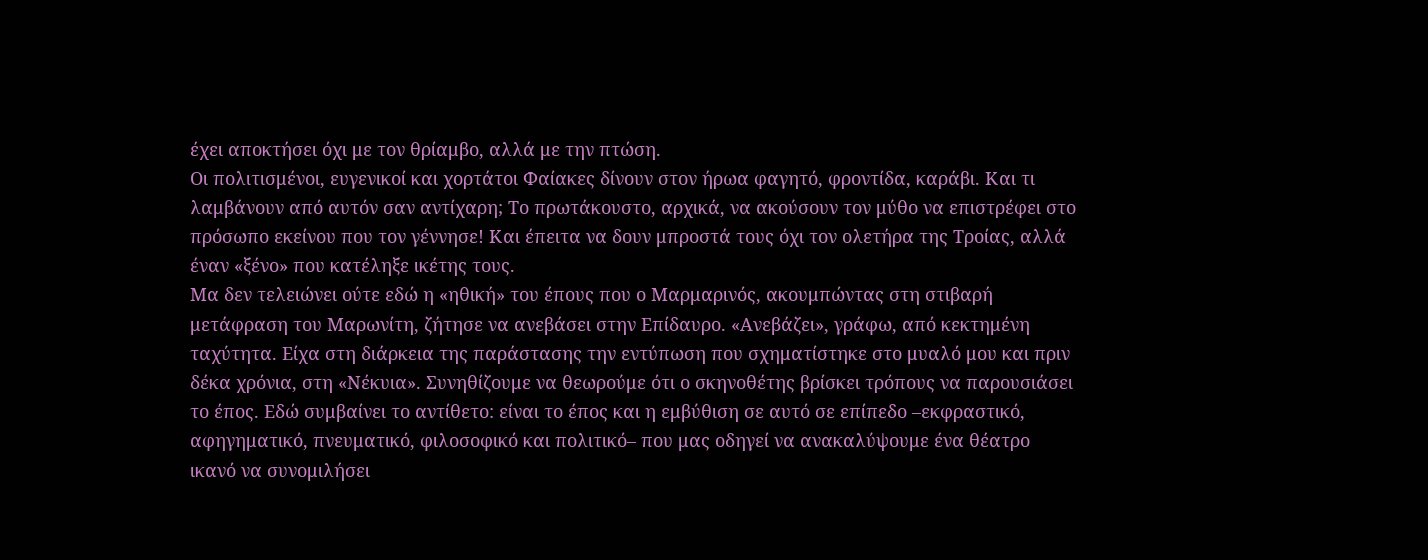έχει αποκτήσει όχι με τον θρίαμβο, αλλά με την πτώση.
Οι πολιτισμένοι, ευγενικοί και χορτάτοι Φαίακες δίνουν στον ήρωα φαγητό, φροντίδα, καράβι. Και τι λαμβάνουν από αυτόν σαν αντίχαρη; Το πρωτάκουστο, αρχικά, να ακούσουν τον μύθο να επιστρέφει στο πρόσωπο εκείνου που τον γέννησε! Και έπειτα να δουν μπροστά τους όχι τον ολετήρα της Τροίας, αλλά έναν «ξένο» που κατέληξε ικέτης τους.
Μα δεν τελειώνει ούτε εδώ η «ηθική» του έπους που ο Μαρμαρινός, ακουμπώντας στη στιβαρή μετάφραση του Μαρωνίτη, ζήτησε να ανεβάσει στην Επίδαυρο. «Ανεβάζει», γράφω, από κεκτημένη ταχύτητα. Είχα στη διάρκεια της παράστασης την εντύπωση που σχηματίστηκε στο μυαλό μου και πριν δέκα χρόνια, στη «Νέκυια». Συνηθίζουμε να θεωρούμε ότι ο σκηνοθέτης βρίσκει τρόπους να παρουσιάσει το έπος. Εδώ συμβαίνει το αντίθετο: είναι το έπος και η εμβύθιση σε αυτό σε επίπεδο –εκφραστικό, αφηγηματικό, πνευματικό, φιλοσοφικό και πολιτικό– που μας οδηγεί να ανακαλύψουμε ένα θέατρο ικανό να συνομιλήσει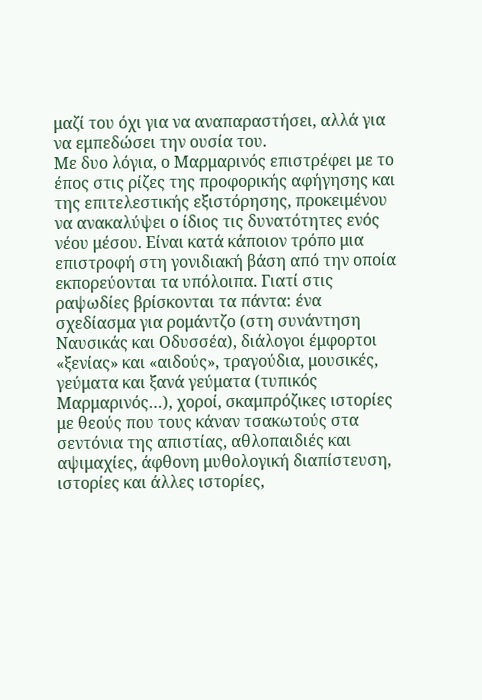μαζί του όχι για να αναπαραστήσει, αλλά για να εμπεδώσει την ουσία του.
Με δυο λόγια, ο Μαρμαρινός επιστρέφει με το έπος στις ρίζες της προφορικής αφήγησης και της επιτελεστικής εξιστόρησης, προκειμένου να ανακαλύψει ο ίδιος τις δυνατότητες ενός νέου μέσου. Είναι κατά κάποιον τρόπο μια επιστροφή στη γονιδιακή βάση από την οποία εκπορεύονται τα υπόλοιπα. Γιατί στις ραψωδίες βρίσκονται τα πάντα: ένα σχεδίασμα για ρομάντζο (στη συνάντηση Ναυσικάς και Οδυσσέα), διάλογοι έμφορτοι «ξενίας» και «αιδούς», τραγούδια, μουσικές, γεύματα και ξανά γεύματα (τυπικός Μαρμαρινός…), χοροί, σκαμπρόζικες ιστορίες με θεούς που τους κάναν τσακωτούς στα σεντόνια της απιστίας, αθλοπαιδιές και αψιμαχίες, άφθονη μυθολογική διαπίστευση, ιστορίες και άλλες ιστορίες,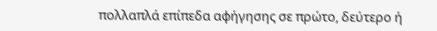πολλαπλά επίπεδα αφήγησης σε πρώτο, δεύτερο ή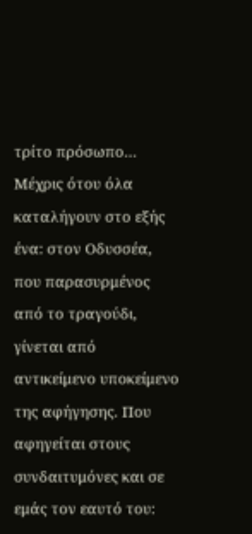τρίτο πρόσωπο… Μέχρις ότου όλα καταλήγουν στο εξής ένα: στον Οδυσσέα, που παρασυρμένος από το τραγούδι, γίνεται από αντικείμενο υποκείμενο της αφήγησης. Που αφηγείται στους συνδαιτυμόνες και σε εμάς τον εαυτό του: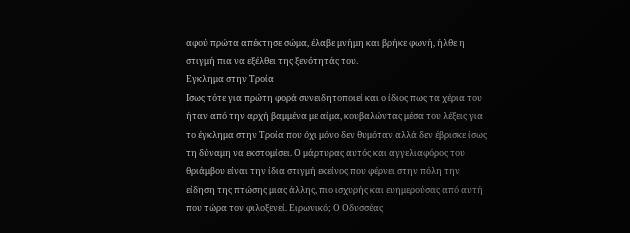αφού πρώτα απέκτησε σώμα, έλαβε μνήμη και βρήκε φωνή, ήλθε η στιγμή πια να εξέλθει της ξενότητάς του.
Εγκλημα στην Τροία
Ισως τότε για πρώτη φορά συνειδητοποιεί και ο ίδιος πως τα χέρια του ήταν από την αρχή βαμμένα με αίμα, κουβαλώντας μέσα του λέξεις για το έγκλημα στην Τροία που όχι μόνο δεν θυμόταν αλλά δεν έβρισκε ίσως τη δύναμη να εκστομίσει. Ο μάρτυρας αυτός και αγγελιαφόρος του θριάμβου είναι την ίδια στιγμή εκείνος που φέρνει στην πόλη την είδηση της πτώσης μιας άλλης, πιο ισχυρής και ευημερούσας από αυτή που τώρα τον φιλοξενεί. Ειρωνικό; Ο Οδυσσέας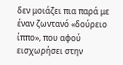δεν μοιάζει πια παρά με έναν ζωντανό «δούρειο ίππο», που αφού εισχωρήσει στην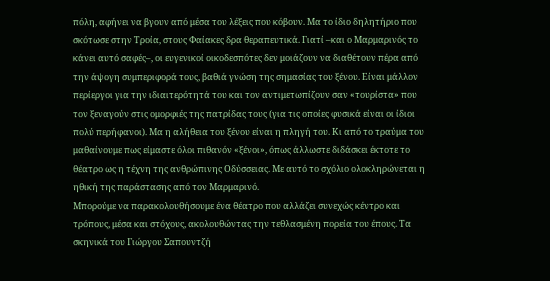πόλη, αφήνει να βγουν από μέσα του λέξεις που κόβουν. Μα το ίδιο δηλητήριο που σκότωσε στην Τροία, στους Φαίακες δρα θεραπευτικά. Γιατί –και ο Μαρμαρινός το κάνει αυτό σαφές–, οι ευγενικοί οικοδεσπότες δεν μοιάζουν να διαθέτουν πέρα από την άψογη συμπεριφορά τους, βαθιά γνώση της σημασίας του ξένου. Είναι μάλλον περίεργοι για την ιδιαιτερότητά του και τον αντιμετωπίζουν σαν «τουρίστα» που τον ξεναγούν στις ομορφιές της πατρίδας τους (για τις οποίες φυσικά είναι οι ίδιοι πολύ περήφανοι). Μα η αλήθεια του ξένου είναι η πληγή του. Κι από το τραύμα του μαθαίνουμε πως είμαστε όλοι πιθανόν «ξένοι», όπως άλλωστε διδάσκει έκτοτε το θέατρο ως η τέχνη της ανθρώπινης Οδύσσειας. Με αυτό το σχόλιο ολοκληρώνεται η ηθική της παράστασης από τον Μαρμαρινό.
Μπορούμε να παρακολουθήσουμε ένα θέατρο που αλλάζει συνεχώς κέντρο και τρόπους, μέσα και στόχους, ακολουθώντας την τεθλασμένη πορεία του έπους. Τα σκηνικά του Γιώργου Σαπουντζή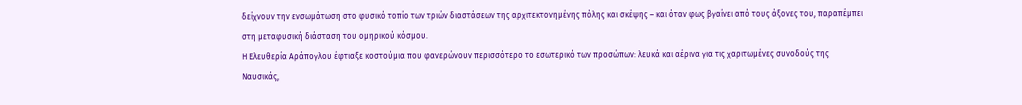δείχνουν την ενσωμάτωση στο φυσικό τοπίο των τριών διαστάσεων της αρχιτεκτονημένης πόλης και σκέψης – και όταν φως βγαίνει από τους άξονες του, παραπέμπει στη μεταφυσική διάσταση του ομηρικού κόσμου.
Η Ελευθερία Αράπογλου έφτιαξε κοστούμια που φανερώνουν περισσότερο το εσωτερικό των προσώπων: λευκά και αέρινα για τις χαριτωμένες συνοδούς της Ναυσικάς,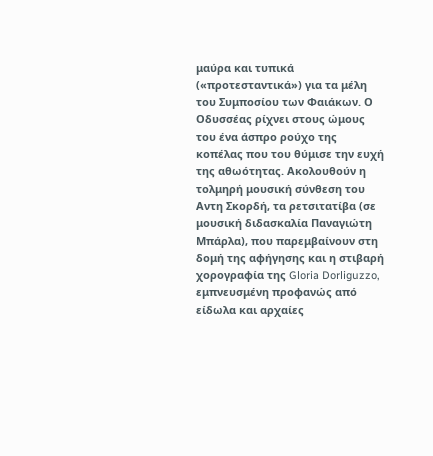μαύρα και τυπικά («προτεσταντικά») για τα μέλη του Συμποσίου των Φαιάκων. Ο Οδυσσέας ρίχνει στους ώμους του ένα άσπρο ρούχο της κοπέλας που του θύμισε την ευχή της αθωότητας. Ακολουθούν η τολμηρή μουσική σύνθεση του Αντη Σκορδή, τα ρετσιτατίβα (σε μουσική διδασκαλία Παναγιώτη Μπάρλα), που παρεμβαίνουν στη δομή της αφήγησης και η στιβαρή χορογραφία της Gloria Dorliguzzo, εμπνευσμένη προφανώς από είδωλα και αρχαίες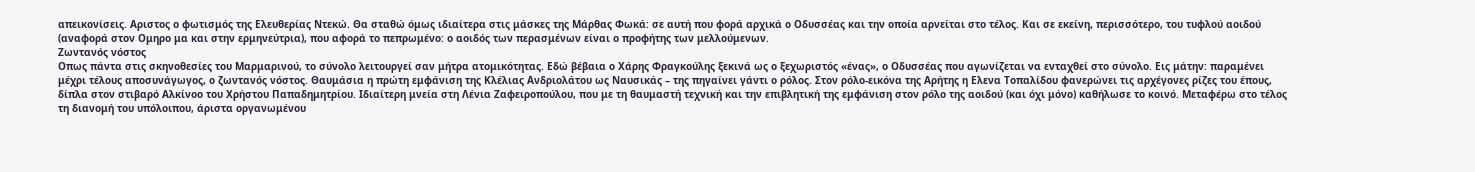απεικονίσεις. Αριστος ο φωτισμός της Ελευθερίας Ντεκώ. Θα σταθώ όμως ιδιαίτερα στις μάσκες της Μάρθας Φωκά: σε αυτή που φορά αρχικά ο Οδυσσέας και την οποία αρνείται στο τέλος. Και σε εκείνη, περισσότερο, του τυφλού αοιδού (αναφορά στον Ομηρο μα και στην ερμηνεύτρια), που αφορά το πεπρωμένο: ο αοιδός των περασμένων είναι ο προφήτης των μελλούμενων.
Ζωντανός νόστος
Οπως πάντα στις σκηνοθεσίες του Μαρμαρινού, το σύνολο λειτουργεί σαν μήτρα ατομικότητας. Εδώ βέβαια ο Χάρης Φραγκούλης ξεκινά ως ο ξεχωριστός «ένας», ο Οδυσσέας που αγωνίζεται να ενταχθεί στο σύνολο. Εις μάτην: παραμένει μέχρι τέλους αποσυνάγωγος, ο ζωντανός νόστος. Θαυμάσια η πρώτη εμφάνιση της Κλέλιας Ανδριολάτου ως Ναυσικάς – της πηγαίνει γάντι ο ρόλος. Στον ρόλο-εικόνα της Αρήτης η Ελενα Τοπαλίδου φανερώνει τις αρχέγονες ρίζες του έπους, δίπλα στον στιβαρό Αλκίνοο του Χρήστου Παπαδημητρίου. Ιδιαίτερη μνεία στη Λένια Ζαφειροπούλου, που με τη θαυμαστή τεχνική και την επιβλητική της εμφάνιση στον ρόλο της αοιδού (και όχι μόνο) καθήλωσε το κοινό. Μεταφέρω στο τέλος τη διανομή του υπόλοιπου, άριστα οργανωμένου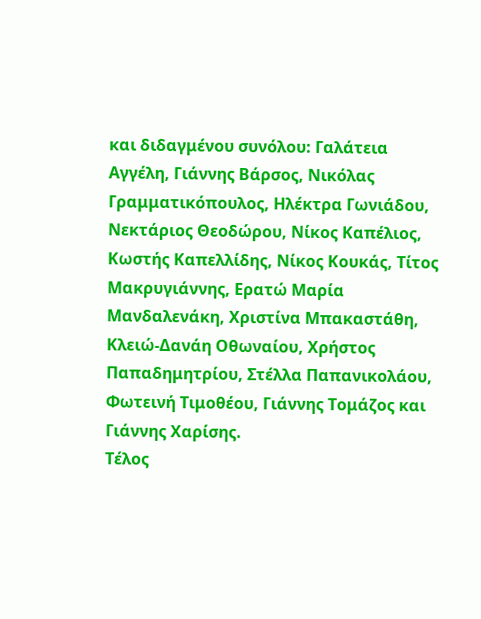και διδαγμένου συνόλου: Γαλάτεια Αγγέλη, Γιάννης Βάρσος, Νικόλας Γραμματικόπουλος, Ηλέκτρα Γωνιάδου, Νεκτάριος Θεοδώρου, Νίκος Καπέλιος, Κωστής Καπελλίδης, Νίκος Κουκάς, Τίτος Μακρυγιάννης, Ερατώ Μαρία Μανδαλενάκη, Χριστίνα Μπακαστάθη, Κλειώ-Δανάη Οθωναίου, Χρήστος Παπαδημητρίου, Στέλλα Παπανικολάου, Φωτεινή Τιμοθέου, Γιάννης Τομάζος και Γιάννης Χαρίσης.
Τέλος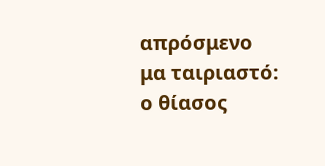απρόσμενο μα ταιριαστό: ο θίασος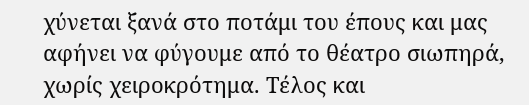χύνεται ξανά στο ποτάμι του έπους και μας αφήνει να φύγουμε από το θέατρο σιωπηρά, χωρίς χειροκρότημα. Τέλος και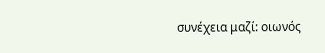συνέχεια μαζί: οιωνός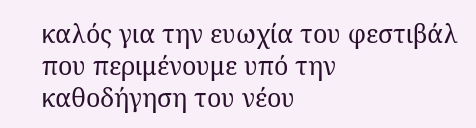καλός για την ευωχία του φεστιβάλ που περιμένουμε υπό την καθοδήγηση του νέου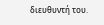διευθυντή του.